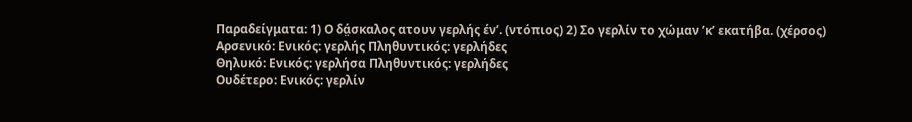Παραδείγματα: 1) Ο δά̤σκαλος ατουν γερλής έν’. (ντόπιος) 2) Σο γερλίν το χώμαν ’κ’ εκατήβα. (χέρσος)
Αρσενικό: Ενικός: γερλής Πληθυντικός: γερλήδες
Θηλυκό: Ενικός: γερλήσα Πληθυντικός: γερλήδες
Ουδέτερο: Ενικός: γερλίν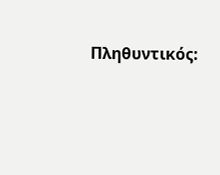Πληθυντικός: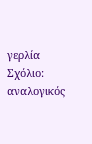γερλία
Σχόλιο: αναλογικός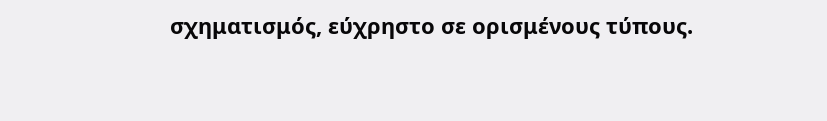σχηματισμός, εύχρηστο σε ορισμένους τύπους.